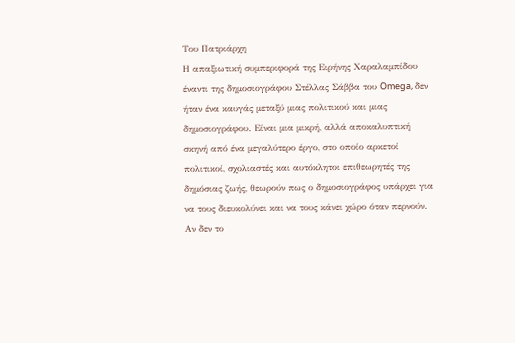Του Πατριάρχη
Η απαξιωτική συμπεριφορά της Ειρήνης Χαραλαμπίδου έναντι της δημοσιογράφου Στέλλας Σάββα του Omega, δεν ήταν ένα καυγάς μεταξύ μιας πολιτικού και μιας δημοσιογράφου. Είναι μια μικρή, αλλά αποκαλυπτική σκηνή από ένα μεγαλύτερο έργο, στο οποίο αρκετοί πολιτικοί, σχολιαστές και αυτόκλητοι επιθεωρητές της δημόσιας ζωής, θεωρούν πως ο δημοσιογράφος υπάρχει για να τους διευκολύνει και να τους κάνει χώρο όταν περνούν. Αν δεν το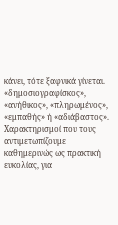κάνει, τότε ξαφνικά γίνεται. «δημοσιογραφίσκος», «ανήθικος», «πληρωμένος», «εμπαθής» ή «αδιάβαστος». Χαρακτηρισμοί που τους αντιμετωπίζουμε καθημερινώς ως πρακτική ευκολίας, για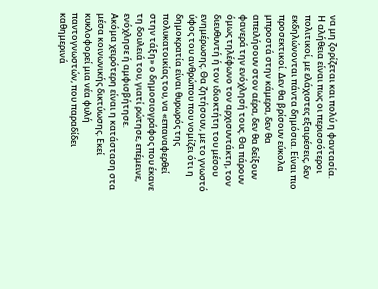να μη ζορίζεται και πολύ η φαντασία.
Η αλήθεια είναι πως οι περισσότεροι πολιτικοί, με ελάχιστες εξαιρέσεις, δεν εκδηλώνονται πάντα δημόσια. Είναι πιο προσεκτικοί. Δεν θα βρίσουν εύκολα μπροστά στην κάμερα, δεν θα απειλήσουν στον αέρα, δεν θα δείξουν φανερά την ενόχλησή τους. Θα πάρουν όμως τηλέφωνο τον αρχισυντάκτη, τον διευθυντή ή τον ιδιοκτήτη του μέσου ενημέρωσης. Θα ζητήσουν, με το γνωστό ύφος του ανθρώπου που νομίζει ότι η δημοκρατία είναι θυρωρός της πολυκατοικίας του, να «επαναφερθεί στην τάξη» ο δημοσιογράφος που έκανε τη δουλειά του, γιατί ρώτησε, επέμεινε, ενόχλησε ή αμφισβήτησε.
Ακόμα χειρότερη είναι η κατάσταση στα μέσα κοινωνικής δικτύωσης. Εκεί κυκλοφορεί μια νέα φυλή παντογνωστών, που παραδίδει καθημερινά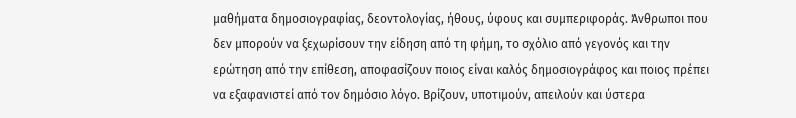μαθήματα δημοσιογραφίας, δεοντολογίας, ήθους, ύφους και συμπεριφοράς. Άνθρωποι που δεν μπορούν να ξεχωρίσουν την είδηση από τη φήμη, το σχόλιο από γεγονός και την ερώτηση από την επίθεση, αποφασίζουν ποιος είναι καλός δημοσιογράφος και ποιος πρέπει να εξαφανιστεί από τον δημόσιο λόγο. Βρίζουν, υποτιμούν, απειλούν και ύστερα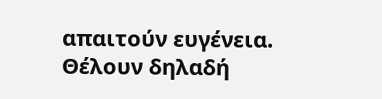απαιτούν ευγένεια. Θέλουν δηλαδή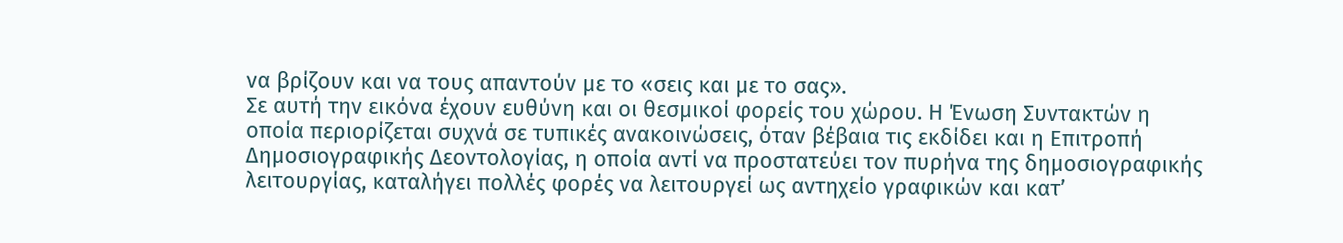να βρίζουν και να τους απαντούν με το «σεις και με το σας».
Σε αυτή την εικόνα έχουν ευθύνη και οι θεσμικοί φορείς του χώρου. Η Ένωση Συντακτών η οποία περιορίζεται συχνά σε τυπικές ανακοινώσεις, όταν βέβαια τις εκδίδει και η Επιτροπή Δημοσιογραφικής Δεοντολογίας, η οποία αντί να προστατεύει τον πυρήνα της δημοσιογραφικής λειτουργίας, καταλήγει πολλές φορές να λειτουργεί ως αντηχείο γραφικών και κατ’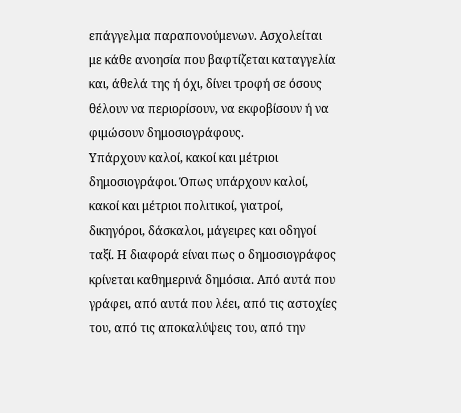επάγγελμα παραπονούμενων. Ασχολείται με κάθε ανοησία που βαφτίζεται καταγγελία και, άθελά της ή όχι, δίνει τροφή σε όσους θέλουν να περιορίσουν, να εκφοβίσουν ή να φιμώσουν δημοσιογράφους.
Υπάρχουν καλοί, κακοί και μέτριοι δημοσιογράφοι. Όπως υπάρχουν καλοί, κακοί και μέτριοι πολιτικοί, γιατροί, δικηγόροι, δάσκαλοι, μάγειρες και οδηγοί ταξί. Η διαφορά είναι πως ο δημοσιογράφος κρίνεται καθημερινά δημόσια. Από αυτά που γράφει, από αυτά που λέει, από τις αστοχίες του, από τις αποκαλύψεις του, από την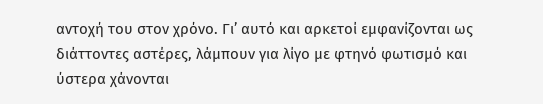αντοχή του στον χρόνο. Γι’ αυτό και αρκετοί εμφανίζονται ως διάττοντες αστέρες, λάμπουν για λίγο με φτηνό φωτισμό και ύστερα χάνονται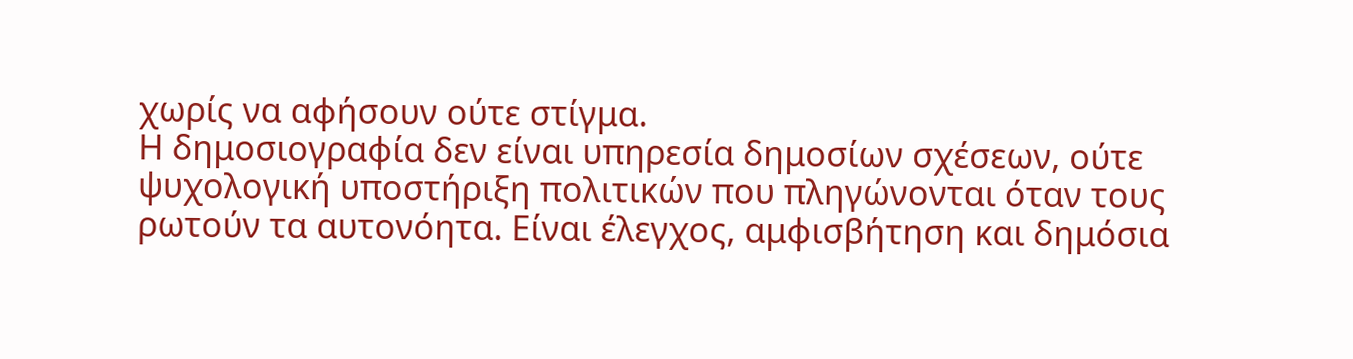χωρίς να αφήσουν ούτε στίγμα.
Η δημοσιογραφία δεν είναι υπηρεσία δημοσίων σχέσεων, ούτε ψυχολογική υποστήριξη πολιτικών που πληγώνονται όταν τους ρωτούν τα αυτονόητα. Είναι έλεγχος, αμφισβήτηση και δημόσια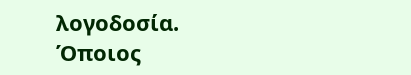λογοδοσία. Όποιος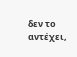δεν το αντέχει,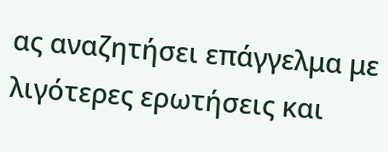ας αναζητήσει επάγγελμα με λιγότερες ερωτήσεις και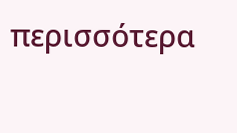περισσότερα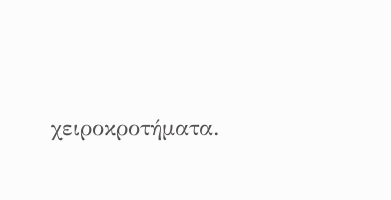χειροκροτήματα.